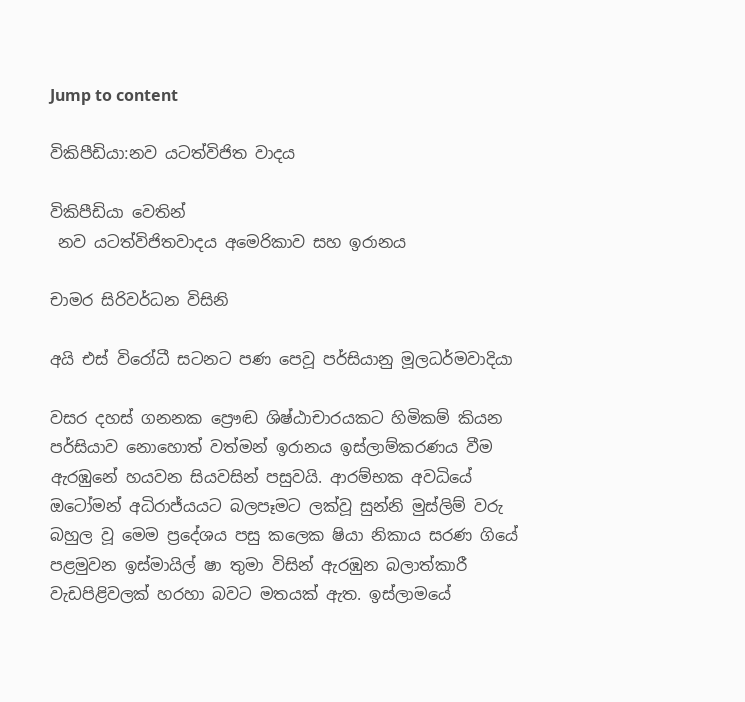Jump to content

විකිපීඩියා:නව යටත්විජිත වාදය

විකිපීඩියා වෙතින්
 නව යටත්විජිතවාදය අමෙරිකාව සහ ඉරානය

චාමර සිරිවර්ධන විසිනි

අයි එස් විරෝධී සටනට පණ පෙවූ පර්සියානු මූලධර්මවාදියා

වසර දහස් ගනනක ප්‍රෞඬ ශිෂ්ඨාචාරයකට හිමිකම් කියන පර්සියාව නොහොත් වත්මන් ඉරානය ඉස්ලාම්කරණය වීම ඇරඹුනේ හයවන සියවසින් පසුවයි. ආරම්භක අවධියේ ඔටෝමන් අධිරාජ්යයට බලපෑමට ලක්වූ සුන්නි මුස්ලිම් වරු බහුල වූ මෙම ප්‍රදේශය පසු කලෙක ෂියා නිකාය සරණ ගියේ පළමුවන ඉස්මායිල් ෂා තුමා විසින් ඇරඹුන බලාත්කාරී වැඩපිළිවලක් හරහා බවට මතයක් ඇත. ඉස්ලාමයේ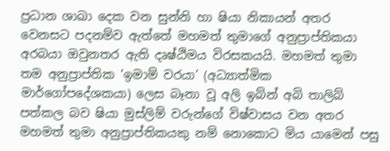ප්‍රධාන ශාඛා දෙක වන සුන්නි හා ෂියා නිකායන් අතර වෙනසට පදනම්ව ඇත්තේ මහමත් තුමාගේ අනුප්‍රාප්තිකයා අරබයා ඔවුනතර ඇති දෘෂ්ඨිමය විරසකයයි. මහමත් තුමා තම අනුප්‍රාප්තික ‘ඉමාම් වරයා’ (අධ්‍යාත්මික මාර්ගෝපදේශකයා) ලෙස බෑනා වූ අලි ඉබ්න් අබි තාලිබ් පත්කල බව ෂියා මුස්ලිම් වරුන්ගේ විෂ්වාසය වන අතර මහමත් තුමා අනුප්‍රාප්තිකයකු නම් නොකොට මිය යාමෙන් පසු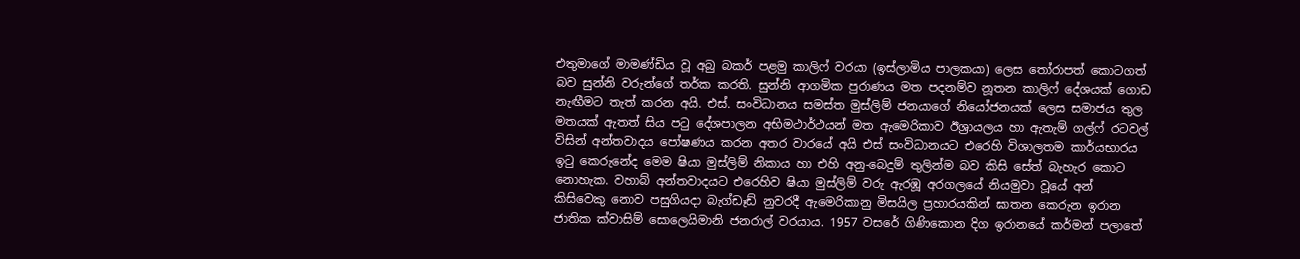එතුමාගේ මාමණ්ඩිය වූ අබු බකර් පළමු කාලිෆ් වරයා (ඉස්ලාමිය පාලකයා) ලෙස තෝරාපත් කොටගත් බව සුන්නි වරුන්ගේ තර්ක කරති. සුන්නි ආගමික පුරාණය මත පදනම්ව නූතන කාලිෆ් දේශයක් ගොඩ නැඟීමට තැත් කරන අයි. එස්. සංවිධානය සමස්ත මුස්ලිම් ජනයාගේ නියෝජනයක් ලෙස සමාජය තුල මතයක් ඇතත් සිය පටු දේශපාලන අභිමථාර්ථයන් මත ඇමෙරිකාව ඊශ්‍රායලය හා ඇතැම් ගල්ෆ් රටවල් විසින් අන්තවාදය පෝෂණය කරන අතර වාරයේ අයි එස් සංවිධානයට එරෙහි විශාලතම කාර්යභාරය ඉටු කෙරුනේද මෙම ෂියා මුස්ලිම් නිකාය හා එහි අනු-බෙදුම් තුලින්ම බව කිසි සේත් බැහැර කොට නොහැක. වහාබ් අන්තවාදයට එරෙහිව ෂියා මුස්ලිම් වරු ඇරඹූ අරගලයේ නියමුවා වූයේ අන් කිසිවෙකු නොව පසුගියදා බැග්ඩෑඩ් නුවරදී ඇමෙරිකානු මිසයිල ප්‍රහාරයකින් ඝාතන කෙරුන ඉරාන ජාතික ක්වාසිම් සොලෙයිමානි ජනරාල් වරයාය. 1957 වසරේ ගිණිකොන දිග ඉරානයේ කර්මන් පලාතේ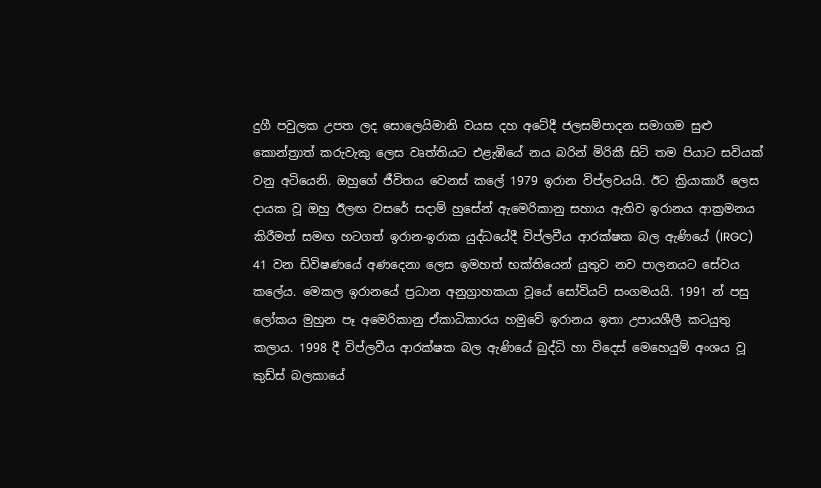දුගී පවුලක උපත ලද සොලෙයිමානි වයස දහ අටේදී ජලසම්පාදන සමාගම සුළු කොන්ත්‍රාත් කරුවැකු ලෙස වෘත්තියට එළැඹියේ නය බරින් මිරිකී සිටි තම පියාට සවියක් වනු අටියෙනි. ඔහුගේ ජීවිතය වෙනස් කලේ 1979 ඉරාන විප්ලවයයි. ඊට ක්‍රියාකාරී ලෙස දායක වූ ඔහු ඊලඟ වසරේ සදාම් හුසේන් ඇමෙරිකානු සහාය ඇතිව ඉරානය ආක්‍රමනය කිරීමත් සමඟ හටගත් ඉරාන-ඉරාක යුද්ධයේදී විප්ලවීය ආරක්ෂක බල ඇණියේ (IRGC) 41 වන ඩිවිෂණයේ අණදෙනා ලෙස ඉමහත් භක්තියෙන් යුතුව නව පාලනයට සේවය කලේය. මෙකල ඉරානයේ ප්‍රධාන අනුග්‍රාහකයා වූයේ සෝවියට් සංගමයයි. 1991 න් පසු ලෝකය මුහුන පෑ අමෙරිකානු ඒකාධිකාරය හමුවේ ඉරානය ඉතා උපායශීලී කටයුතු කලාය. 1998 දී විප්ලවීය ආරක්ෂක බල ඇණියේ බුද්ධි හා විදෙස් මෙහෙයුම් අංශය වූ කුඩ්ස් බලකායේ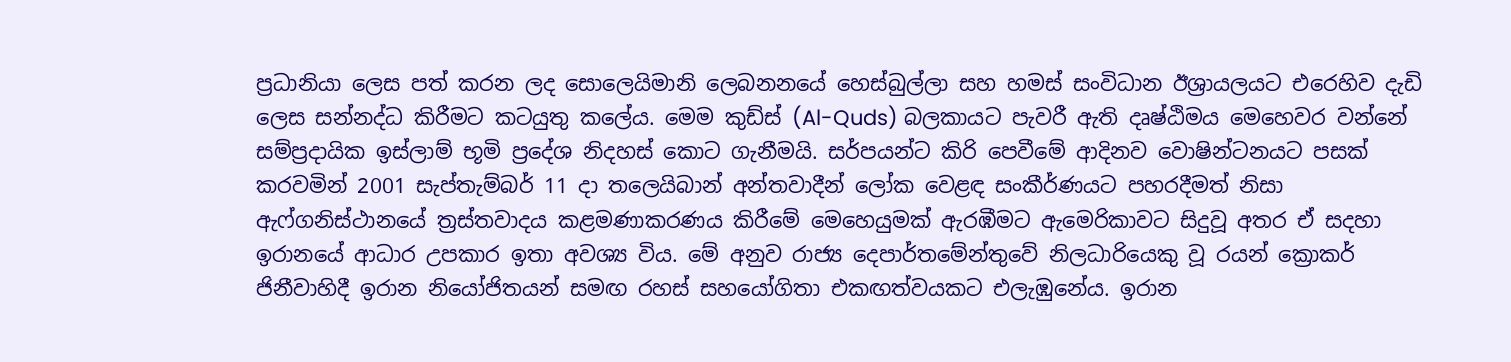ප්‍රධානියා ලෙස පත් කරන ලද සොලෙයිමානි ලෙබනනයේ හෙස්බුල්ලා සහ හමස් සංවිධාන ඊශ්‍රායලයට එරෙහිව දැඩි ලෙස සන්නද්ධ කිරීමට කටයුතු කලේය. මෙම කුඩ්ස් (Al-Quds) බලකායට පැවරී ඇති දෘෂ්ඨිමය මෙහෙවර වන්නේ සම්ප්‍රදායික ඉස්ලාම් භූමි ප්‍රදේශ නිදහස් කොට ගැනීමයි. සර්පයන්ට කිරි පෙවීමේ ආදිනව වොෂින්ටනයට පසක් කරවමින් 2001 සැප්තැම්බර් 11 දා තලෙයිබාන් අන්තවාදීන් ලෝක වෙළඳ සංකීර්ණයට පහරදීමත් නිසා ඇෆ්ගනිස්ථානයේ ත්‍රස්තවාදය කළමණාකරණය කිරීමේ මෙහෙයුමක් ඇරඹීමට ඇමෙරිකාවට සිදුවූ අතර ඒ සදහා ඉරානයේ ආධාර උපකාර ඉතා අවශ්‍ය විය. මේ අනුව රාජ්‍ය දෙපාර්තමේන්තුවේ නිලධාරියෙකු වූ රයන් ක්‍රොකර් ජිනීවාහිදී ඉරාන නියෝජිතයන් සමඟ රහස් සහයෝගිතා එකඟත්වයකට එලැඹුනේය. ඉරාන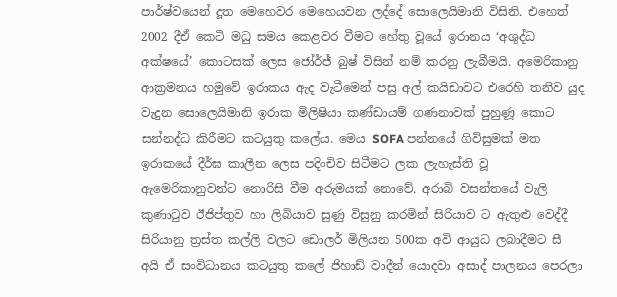පාර්ෂ්වයෙන් දූත මෙහෙවර මෙහෙයවන ලද්දේ සොලෙයිමානි විසිනි. එහෙත් 2002 දීඒ කෙටි මධු සමය කෙළවර වීමට හේතු වූයේ ඉරානය ‘අශුද්ධ අක්ෂයේ’ කොටසක් ලෙස ජෝර්ජ් බුෂ් විසින් නම් කරනු ලැබීමයි. අමෙරිකානු ආක්‍රමනය හමුවේ ඉරාකය ඇද වැටීමෙන් පසු අල් කයිඩාවට එරෙහි තනිව යුද වැදුන සොලෙයිමානි ඉරාක මිලිෂියා කණ්ඩායම් ගණනාවක් පුහුණූ කොට සන්නද්ධ කිරීමට කටයුතු කලේය. මෙය SOFA පන්නයේ ගිවිසුමක් මත ඉරාකයේ දීර්ඝ කාලීන ලෙස පදිංචිව සිටීමට ලක ලැහැස්ති වූ ඇමෙරිකානුවන්ට නොරිසි වීම අරුමයක් නොවේ. අරාබි වසන්තයේ වැලි කුණාටුව ඊජිප්තුව හා ලිබියාව සුණු විසුනු කරමින් සිරියාව ට ඇතුළු වෙද්දී සිරියානු ත්‍රස්ත කල්ලි වලට ඩොලර් මිලියන 500ක අවි ආයුධ ලබාදීමට සී අයි ඒ සංවිධානය කටයුතු කලේ ජිහාඩ් වාදීන් යොදවා අසාද් පාලනය පෙරලා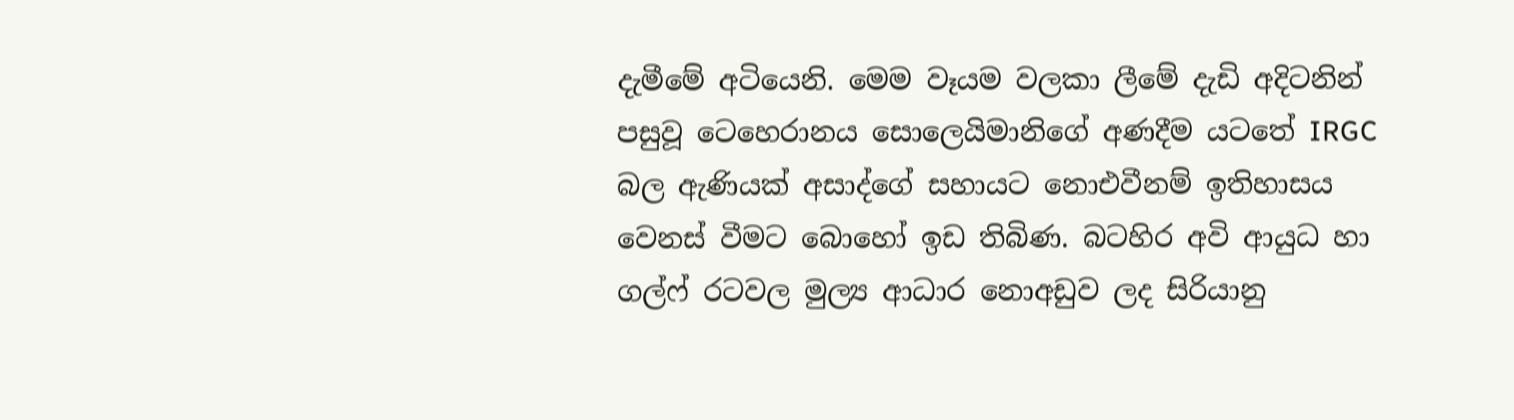දැමීමේ අටියෙනි. මෙම වෑයම වලකා ලීමේ දැඩි අදිටනින් පසුවූ ටෙහෙරානය සොලෙයිමානිගේ අණදීම යටතේ IRGC බල ඇණියක් අසාද්ගේ සහායට නොඑවීනම් ඉතිහාසය වෙනස් වීමට බොහෝ ඉඩ තිබිණ. බටහිර අවි ආයුධ හා ගල්ෆ් රටවල මුල්‍ය ආධාර නොඅඩුව ලද සිරියානු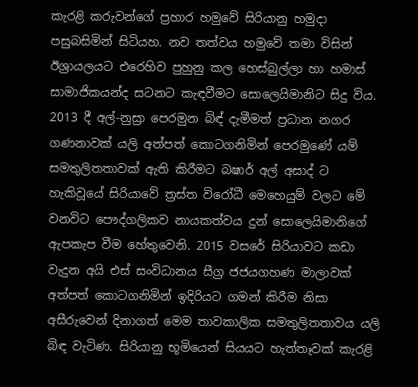කැරළි කරුවන්ගේ ප්‍රහාර හමුවේ සිරියානු හමුදා පසුබසිමින් සිටියහ. නව තත්වය හමුවේ තමා විසින් ඊශ්‍රායලයට එරෙහිව පුහුනු කල හෙස්බුල්ලා හා හමාස් සාමාජිකයන්ද සටනට කැඳවීමට සොලෙයිමානිට සිදු විය. 2013 දී අල්-නුස්‍රා පෙරමුන බිඳ් දැමීමත් ප්‍රධාන නගර ගණනාවක් යලි අත්පත් කොටගනිමින් පෙරමුණේ යම් සමතුලිතතාවක් ඇති කිරීමට බෂාර් අල් අසාද් ට හැකිවූයේ සිරියාවේ ත්‍රස්ත විරෝධී මෙහෙයුම් වලට මේ වනවිට පෞද්ගලිකව නායකත්වය දුන් සොලෙයිමානිගේ ඇපකැප වීම හේතුවෙනි. 2015 වසරේ සිරියාවට කඩා වැදුන අයි එස් සංවිධානය සීග්‍ර ජජයගහණ මාලාවක් අත්පත් කොටගනිමින් ඉදිරියට ගමන් කිරීම නිසා අසීරුවෙන් දිනාගත් මෙම තාවකාලික සමතුලිතතාවය යලි බිඳ වැටිණ. සිරියානු භූමියෙන් සියයට හැත්තෑවක් කැරළි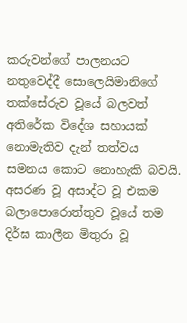කරුවන්ගේ පාලනයට නතුවෙද්දී සොලෙයිමානිගේ තක්සේරුව වූයේ බලවත් අතිරේක විදේශ සහායක් නොමැතිව දැන් තත්වය සමනය කොට නොහැකි බවයි. අසරණ වූ අසාද්ට වූ එකම බලාපොරොත්තුව වූයේ තම දිර්ඝ කාලීන මිතුරා වූ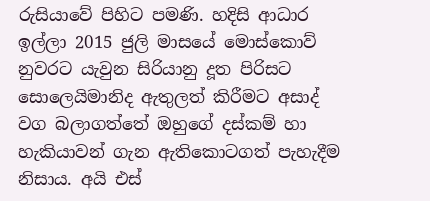රුසියාවේ පිහිට පමණි. හදිසි ආධාර ඉල්ලා 2015 ජුලි මාසයේ මොස්කොව් නුවරට යැවුන සිරියානු දූත පිරිසට සොලෙයිමානිද ඇතුලත් කිරීමට අසාද් වග බලාගත්තේ ඔහුගේ දස්කම් හා හැකියාවන් ගැන ඇතිකොටගත් පැහැදීම නිසාය. අයි එස්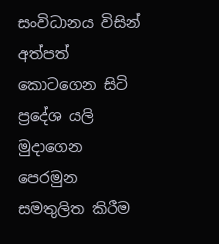සංවිධානය විසින් අත්පත් කොටගෙන සිටි ප්‍රදේශ යලි මුදාගෙන පෙරමුන සමතුලිත කිරීම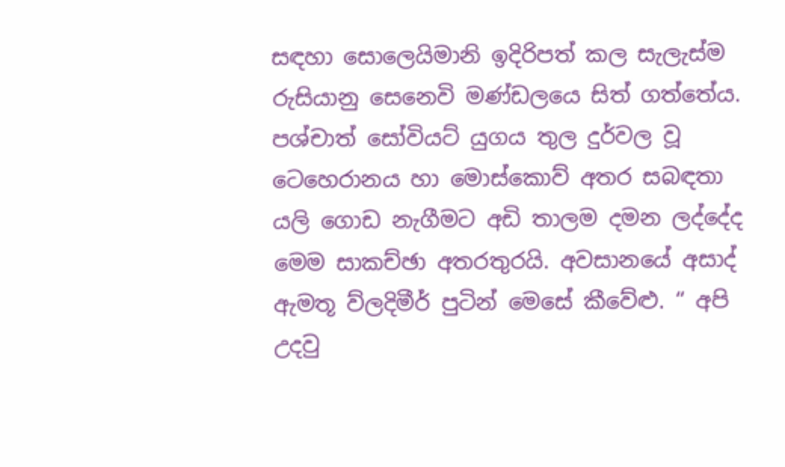සඳහා සොලෙයිමානි ඉදිරිපත් කල සැලැස්ම රුසියානු සෙනෙවි මණ්ඩලයෙ සිත් ගත්තේය. පශ්චාත් සෝවියට් යුගය තුල දුර්වල වූ ටෙහෙරානය හා මොස්කොව් අතර සබඳතා යලි ගොඩ නැගීමට අඩි තාලම දමන ලද්දේද මෙම සාකච්ඡා අතරතුරයි. අවසානයේ අසාද් ඇමතූ ව්ලදිමීර් පුටින් මෙසේ කීවේළු. “ අපි උදවු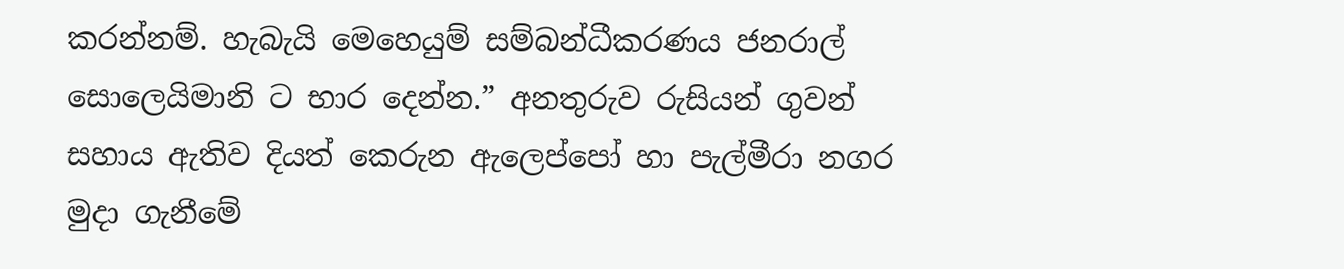කරන්නම්. හැබැයි මෙහෙයුම් සම්බන්ධීකරණය ජනරාල් සොලෙයිමානි ට භාර දෙන්න.” අනතුරුව රුසියන් ගුවන් සහාය ඇතිව දියත් කෙරුන ඇලෙප්පෝ හා පැල්මීරා නගර මුදා ගැනීමේ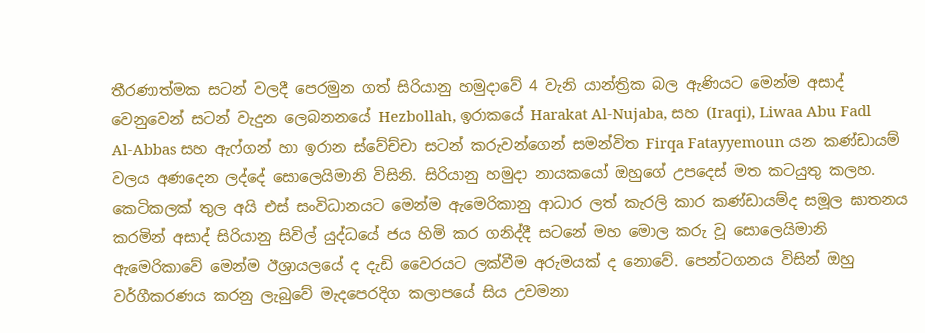තීරණාත්මක සටන් වලදී පෙරමුන ගත් සිරියානු හමුදාවේ 4 වැනි යාන්ත්‍රික බල ඇණියට මෙන්ම අසාද් වෙනුවෙන් සටන් වැදුන ලෙබනනයේ Hezbollah, ඉරාකයේ Harakat Al-Nujaba, සහ (Iraqi), Liwaa Abu Fadl Al-Abbas සහ ඇෆ්ගන් හා ඉරාන ස්වේච්චා සටන් කරුවන්ගෙන් සමන්විත Firqa Fatayyemoun යන කණ්ඩායම් වලය අණදෙන ලද්දේ සොලෙයිමානි විසිනි. සිරියානු හමුදා නායකයෝ ඔහුගේ උපදෙස් මත කටයුතු කලහ. කෙටිකලක් තුල අයි එස් සංවිධානයට මෙන්ම ඇමෙරිකානු ආධාර ලත් කැරලි කාර කණ්ඩායම්ද සමූල ඝාතනය කරමින් අසාද් සිරියානු සිවිල් යුද්ධයේ ජය හිමි කර ගනිද්දී සටනේ මහ මොල කරු වූ සොලෙයිමානි ඇමෙරිකාවේ මෙන්ම ඊශ්‍රායලයේ ද දැඩි වෛරයට ලක්වීම අරුමයක් ද නොවේ. පෙන්ටගනය විසින් ඔහු වර්ගීකරණය කරනු ලැබුවේ මැදපෙරදිග කලාපයේ සිය උවමනා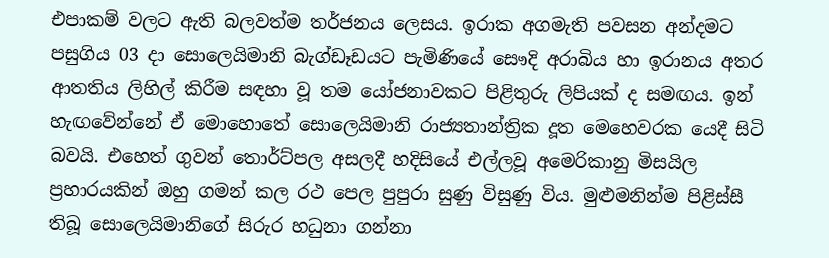එපාකම් වලට ඇති බලවත්ම තර්ජනය ලෙසය. ඉරාක අගමැති පවසන අන්දමට පසුගිය 03 දා සොලෙයිමානි බැග්ඩෑඩයට පැමිණියේ සෞදි අරාබිය හා ඉරානය අතර ආතතිය ලිහිල් කිරීම සඳහා වූ තම යෝජනාවකට පිළිතුරු ලිපියක් ද සමඟය. ඉන් හැඟවේන්නේ ඒ මොහොතේ සොලෙයිමානි රාජ්‍යතාන්ත්‍රික දූත මෙහෙවරක යෙදී සිටි බවයි. එහෙත් ගුවන් තොර්ට්පල අසලදී හදිසියේ එල්ලවූ අමෙරිකානු මිසයිල ප්‍රහාරයකින් ඔහු ගමන් කල රථ පෙල පුපුරා සුණු විසුණු විය. මුළුමනින්ම පිළිස්සී තිබූ සොලෙයිමානිගේ සිරුර හධුනා ගන්නා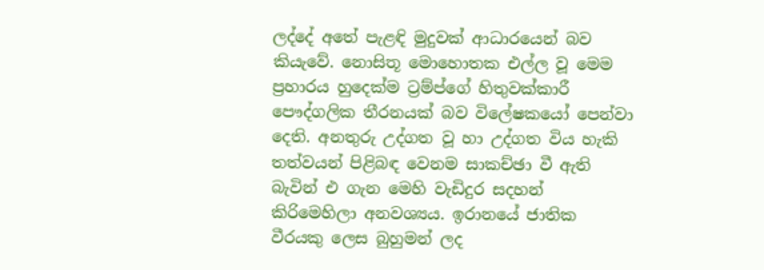ලද්දේ අතේ පැළඳි මුදුවක් ආධාරයෙන් බව කියැවේ. නොසිතූ මොහොතක එල්ල වූ මෙම ප්‍රහාරය හුදෙක්ම ට්‍රම්ප්ගේ හිතුවක්කාරී පෞද්ගලික තීරනයක් බව විලේෂකයෝ පෙන්වා දෙති. අනතුරු උද්ගත වූ හා උද්ගත විය හැකි තත්වයන් පිළිබඳ වෙනම සාකච්ඡා වී ඇති බැවින් එ ගැන මෙහි වැඩිදුර සදහන් කිරිමෙහිලා අනවශ්‍යය. ඉරානයේ ජාතික වීරයකු ලෙස බුහුමන් ලද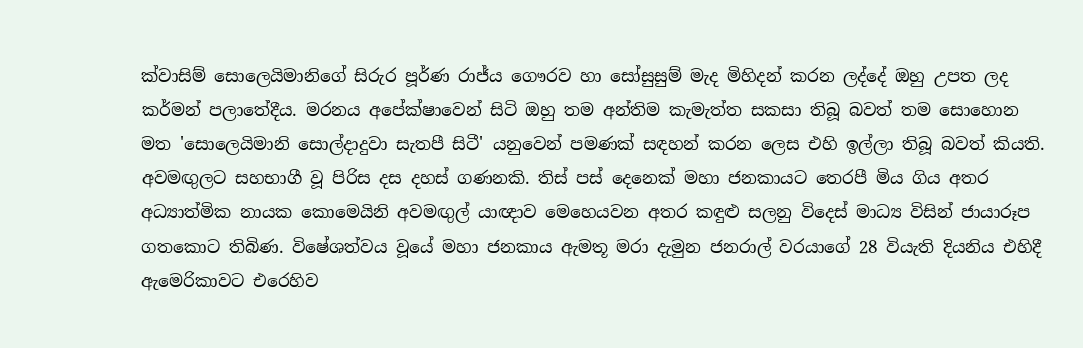ක්වාසිම් සොලෙයිමානිගේ සිරුර පූර්ණ රාජ්ය ගෞරව හා සෝසුසුම් මැද මිහිදන් කරන ලද්දේ ඔහු උපත ලද කර්මන් පලාතේදීය. මරනය අපේක්ෂාවෙන් සිටි ඔහු තම අන්තිම කැමැත්ත සකසා තිබූ බවත් තම සොහොන මත 'සොලෙයිමානි සොල්දාදුවා සැතපී සිටී' යනුවෙන් පමණක් සඳහන් කරන ලෙස එහි ඉල්ලා තිබූ බවත් කියති. අවමඟුලට සහභාගී වූ පිරිස දස දහස් ගණනකි. තිස් පස් දෙනෙක් මහා ජනකායට තෙරපී මිය ගිය අතර අධ්‍යාත්මික නායක කොමෙයිනි අවමඟුල් යාඥාව මෙහෙයවන අතර කඳුළු සලනු විදෙස් මාධ්‍ය විසින් ජායාරූප ගතකොට තිබිණ. විෂේශත්වය වූයේ මහා ජනකාය ඇමතූ මරා දැමුන ජනරාල් වරයාගේ 28 වියැති දියනිය එහිදී ඇමෙරිකාවට එරෙහිව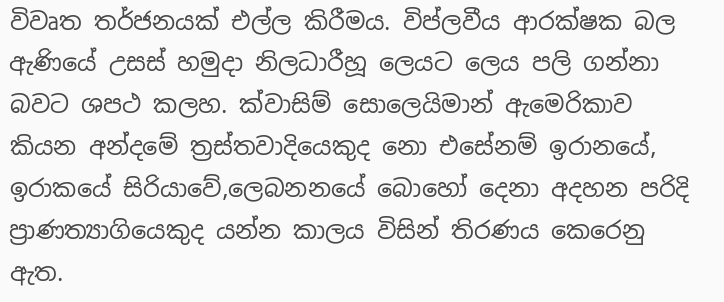විවෘත තර්ජනයක් එල්ල කිරීමය. විප්ලවීය ආරක්ෂක බල ඇණියේ උසස් හමුදා නිලධාරීහූ ලෙයට ලෙය පලි ගන්නා බවට ශපථ කලහ. ක්වාසිම් සොලෙයිමාන් ඇමෙරිකාව කියන අන්දමේ ත්‍රස්තවාදියෙකුද නො එසේනම් ඉරානයේ, ඉරාකයේ සිරියාවේ,ලෙබනනයේ බොහෝ දෙනා අදහන පරිදි ප්‍රාණත්‍යාගියෙකුද යන්න කාලය විසින් තිරණය කෙරෙනු ඇත.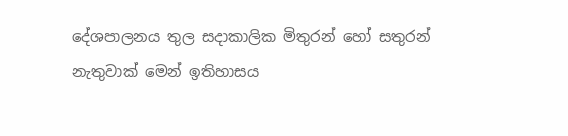දේශපාලනය තුල සදාකාලික මිතුරන් හෝ සතුරන් නැතුවාක් මෙන් ඉතිහාසය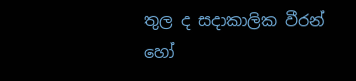තුල ද සදාකාලික වීරන් හෝ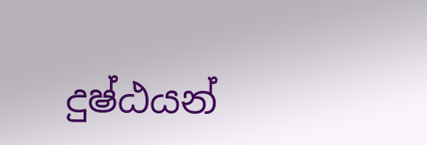දුෂ්ඨයන්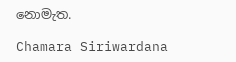නොමැත.

Chamara Siriwardana